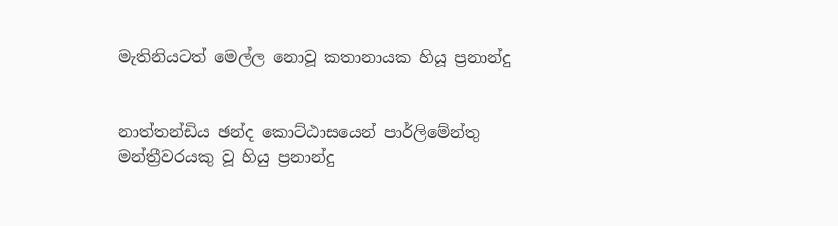මැතිනියටත් මෙල්ල නොවූ කතානායක හියූ ප්‍රනාන්දු


නාත්තන්ඩිය ඡන්ද කොට්ඨාසයෙන් පාර්ලිමේන්තු මන්ත්‍රීවරයකු වූ හියු ප්‍රනාන්දු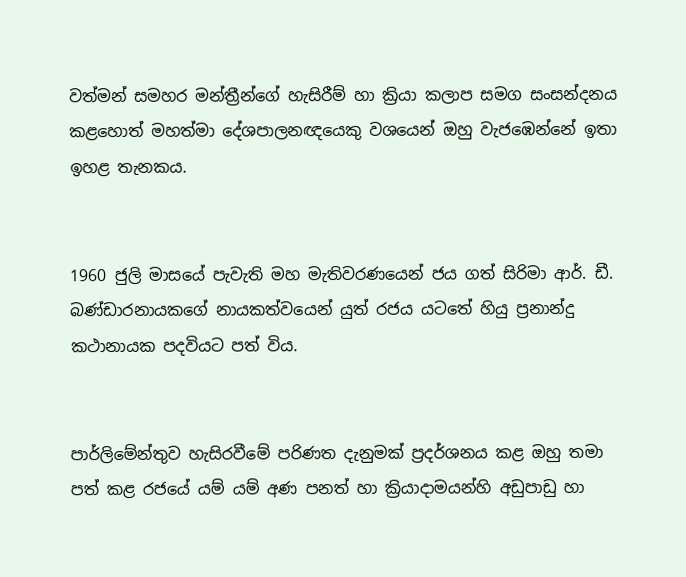වත්මන් සමහර මන්ත්‍රීන්ගේ හැසිරීම් හා ක්‍රියා කලාප සමග සංසන්දනය කළහොත් මහත්මා දේශපාලනඥයෙකු වශයෙන් ඔහු වැජඹෙන්නේ ඉතා ඉහළ තැනකය.


1960 ජුලි මාසයේ පැවැති මහ මැතිවරණයෙන් ජය ගත් සිරිමා ආර්. ඩී. බණ්ඩාරනායකගේ නායකත්වයෙන් යුත් රජය යටතේ හියු ප්‍රනාන්දු කථානායක පදවියට පත් විය.


පාර්ලිමේන්තුව හැසිරවීමේ පරිණත දැනුමක් ප්‍රදර්ශනය කළ ඔහු තමා පත් කළ රජයේ යම් යම් අණ පනත් හා ක්‍රියාදාමයන්හි අඩුපාඩු හා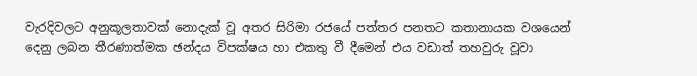වැරදිවලට අනුකූලතාවක් නොදැක් වූ අතර සිරිමා රජයේ පත්තර පනතට කතානායක වශයෙන් දෙනු ලබන තීරණාත්මක ඡන්දය විපක්ෂය හා එකතු වී දීමෙන් එය වඩාත් තහවුරු වූවා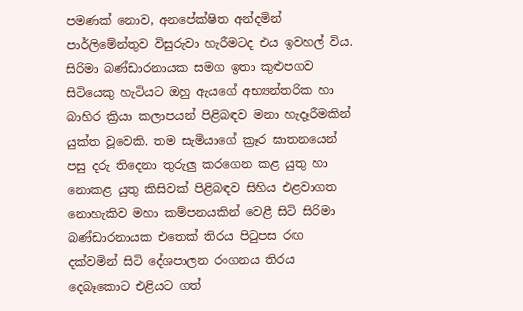පමණක් නොව, අනපේක්ෂිත අන්දමින් පාර්ලිමේන්තුව විසුරුවා හැරීමටද එය ඉවහල් විය. සිරිමා බණ්ඩාරනායක සමග ඉතා කුළුපගව සිටියෙකු හැටියට ඔහු ඇයගේ අභ්‍යන්තරික හා බාහිර ක්‍රියා කලාපයන් පිළිබඳව මනා හැදෑරීමකින් යුක්ත වූවෙකි. තම සැමියාගේ ක්‍රෑර ඝාතනයෙන් පසු දරු තිදෙනා තුරුලු කරගෙන කළ යුතු හා නොකළ යුතු කිසිවක් පිළිබඳව සිහිය එළවාගත නොහැකිව මහා කම්පනයකින් වෙළී සිටි සිරිමා බණ්ඩාරනායක එතෙක් තිරය පිටුපස රඟ දක්වමින් සිටි දේශපාලන රංගනය තිරය දෙබෑකොට එළියට ගත්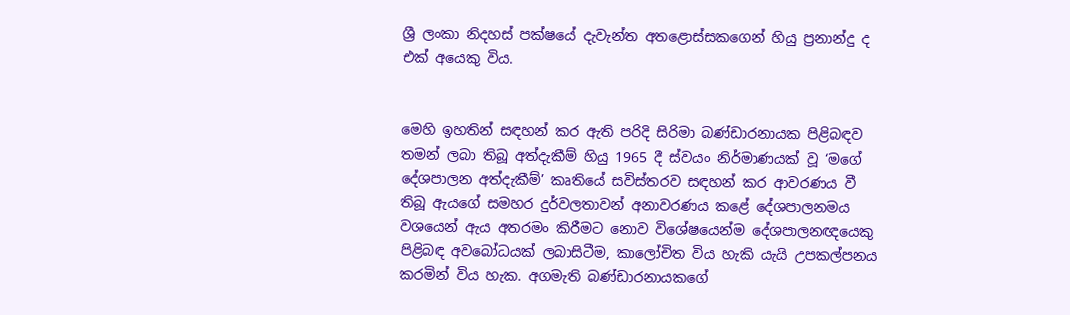ශ්‍රී ලංකා නිදහස් පක්ෂයේ දැවැන්ත අතළොස්සකගෙන් හියු ප්‍රනාන්දු ද එක් අයෙකු විය.


මෙහි ඉහතින් සඳහන් කර ඇති පරිදි සිරිමා බණ්ඩාරනායක පිළිබඳව තමන් ලබා තිබූ අත්දැකීම් හියු 1965 දී ස්වයං නිර්මාණයක් වූ ‘මගේ දේශපාලන අත්දැකීම්’ කෘතියේ සවිස්තරව සඳහන් කර ආවරණය වී තිබූ ඇයගේ සමහර දුර්වලතාවන් අනාවරණය කළේ දේශපාලනමය වශයෙන් ඇය අතරමං කිරීමට නොව විශේෂයෙන්ම දේශපාලනඥයෙකු පිළිබඳ අවබෝධයක් ලබාසිටීම, කාලෝචිත විය හැකි යැයි උපකල්පනය කරමින් විය හැක. අගමැති බණ්ඩාරනායකගේ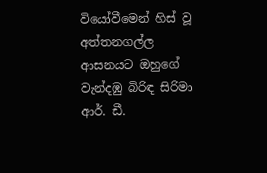වියෝවීමෙන් හිස් වූ අත්තනගල්ල ආසනයට ඔහුගේ වැන්දඹු බිරිඳ සිරිමා ආර්. ඩී.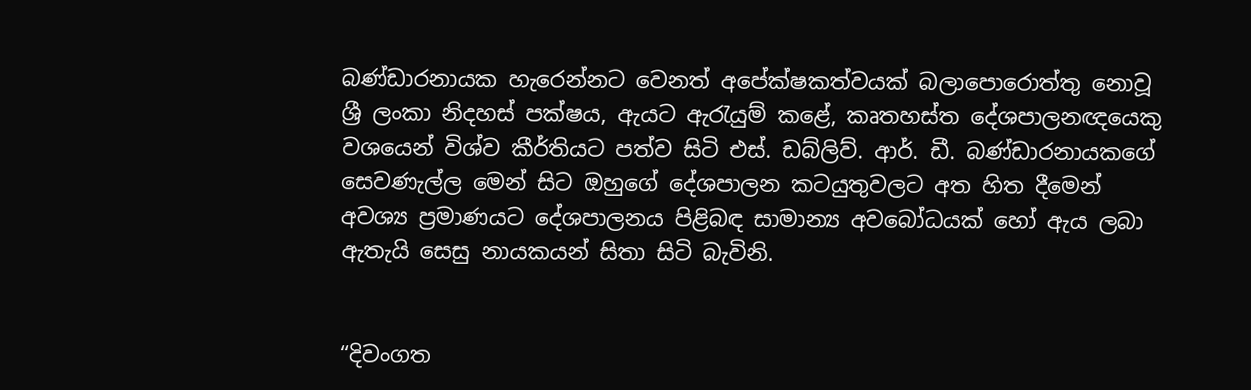බණ්ඩාරනායක හැරෙන්නට වෙනත් අපේක්ෂකත්වයක් බලාපොරොත්තු නොවූ ශ්‍රී ලංකා නිදහස් පක්ෂය, ඇයට ඇරැයුම් කළේ, කෘතහස්ත දේශපාලනඥයෙකු වශයෙන් විශ්ව කීර්තියට පත්ව සිටි එස්. ඩබ්ලිව්. ආර්. ඩී. බණ්ඩාරනායකගේ සෙවණැල්ල මෙන් සිට ඔහුගේ දේශපාලන කටයුතුවලට අත හිත දීමෙන් අවශ්‍ය ප්‍රමාණයට දේශපාලනය පිළිබඳ සාමාන්‍ය අවබෝධයක් හෝ ඇය ලබා ඇතැයි සෙසු නායකයන් සිතා සිටි බැවිනි.


“දිවංගත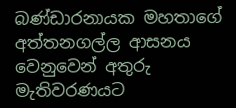බණ්ඩාරනායක මහතාගේ අත්තනගල්ල ආසනය වෙනුවෙන් අතුරු මැතිවරණයට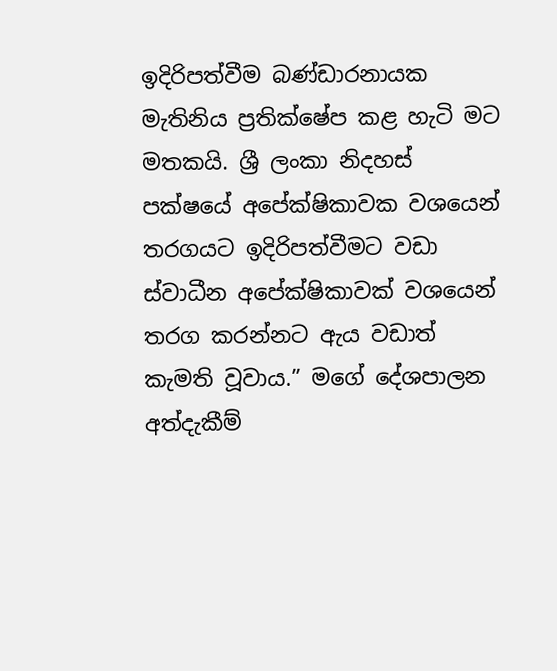ඉදිරිපත්වීම බණ්ඩාරනායක මැතිනිය ප්‍රතික්ෂේප කළ හැටි මට මතකයි. ශ්‍රී ලංකා නිදහස් පක්ෂයේ අපේක්ෂිකාවක වශයෙන් තරගයට ඉදිරිපත්වීමට වඩා ස්වාධීන අපේක්ෂිකාවක් වශයෙන් තරග කරන්නට ඇය වඩාත් කැමති වූවාය.” මගේ දේශපාලන අත්දැකීම්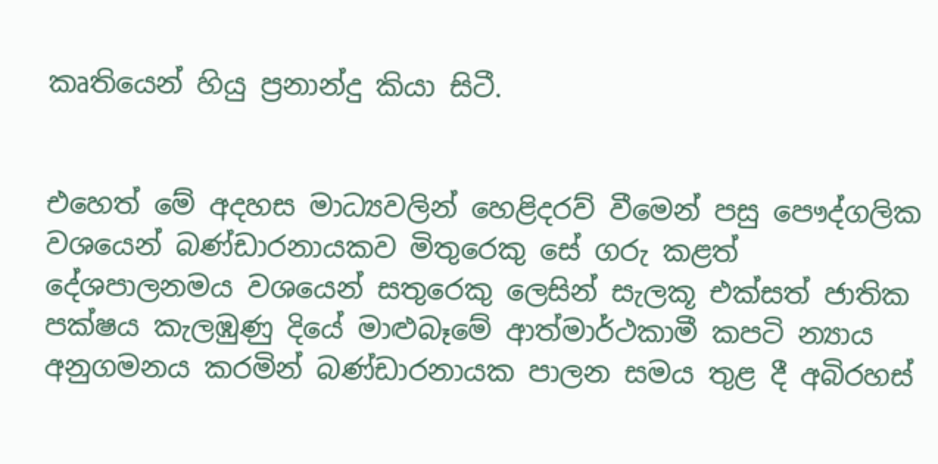කෘතියෙන් හියු ප්‍රනාන්දු කියා සිටී.


එහෙත් මේ අදහස මාධ්‍යවලින් හෙළිදරව් වීමෙන් පසු පෞද්ගලික වශයෙන් බණ්ඩාරනායකව මිතුරෙකු සේ ගරු කළත් දේශපාලනමය වශයෙන් සතුරෙකු ලෙසින් සැලකූ එක්සත් ජාතික පක්ෂය කැලඹුණු දියේ මාළුබෑමේ ආත්මාර්ථකාමී කපටි න්‍යාය අනුගමනය කරමින් බණ්ඩාරනායක පාලන සමය තුළ දී අබිරහස්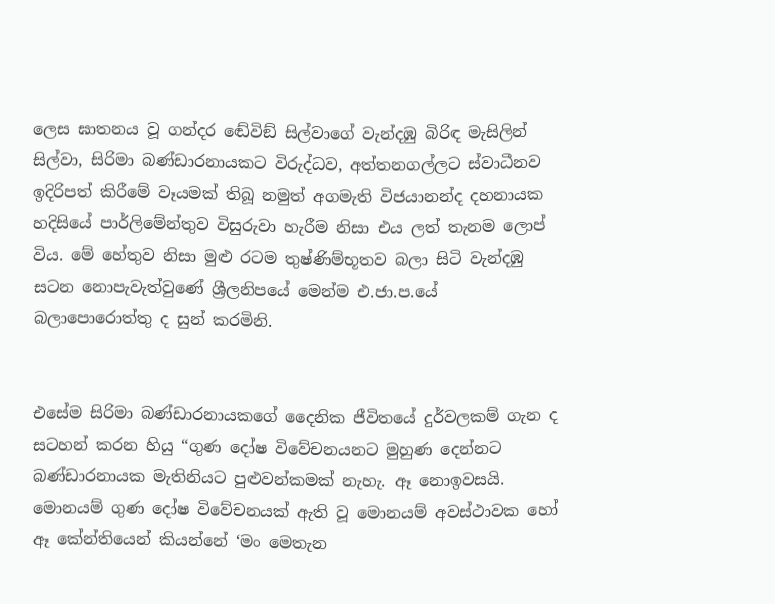ලෙස ඝාතනය වූ ගන්දර ඬේවිඞ් සිල්වාගේ වැන්දඹු බිරිඳ මැසිලින් සිල්වා, සිරිමා බණ්ඩාරනායකට විරුද්ධව, අත්තනගල්ලට ස්වාධීනව ඉදිරිපත් කිරීමේ වෑයමක් තිබූ නමුත් අගමැති විජයානන්ද දහනායක හදිසියේ පාර්ලිමේන්තුව විසුරුවා හැරීම නිසා එය ලත් තැනම ලොප් විය. මේ හේතුව නිසා මුළු රටම තුෂ්ණිම්භූතව බලා සිටි වැන්දඹු සටන නොපැවැත්වුණේ ශ්‍රීලනිපයේ මෙන්ම එ.ජා.ප.යේ බලාපොරොත්තු ද සුන් කරමිනි.


එසේම සිරිමා බණ්ඩාරනායකගේ දෛනික ජීවිතයේ දුර්වලකම් ගැන ද සටහන් කරන හියු “ගුණ දෝෂ විවේචනයනට මුහුණ දෙන්නට බණ්ඩාරනායක මැතිනියට පුළුවන්කමක් නැහැ. ඈ නොඉවසයි. මොනයම් ගුණ දෝෂ විවේචනයක් ඇති වූ මොනයම් අවස්ථාවක හෝ ඈ කේන්තියෙන් කියන්නේ ‘මං මෙතැන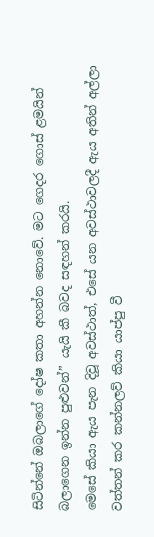සිටින්නේ ඔබලාගේ දෝෂ කතා අහන්න නොවේ. මට ගෙදර ගොස් ළමයින් බලාගෙන ඉන්න පුළුවන්” යැයි කී බවද සඳහන් කරයි.
මෙසේ කියා ඇය පැන දිවූ අවස්ථාත්, එසේ යන අවස්ථාවලදී ඇය අතින් අල්ලා වත්තන් කර කන්නලව් කියා යාප්පු වී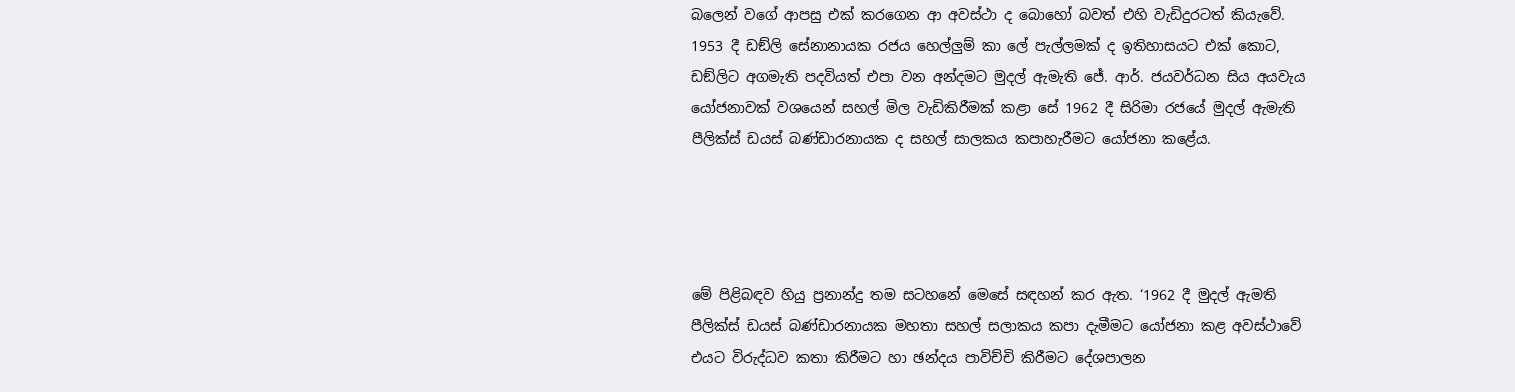බලෙන් වගේ ආපසු එක් කරගෙන ආ අවස්ථා ද බොහෝ බවත් එහි වැඩිදුරටත් කියැවේ.
1953 දී ඩඞ්ලි සේනානායක රජය හෙල්ලුම් කා ලේ පැල්ලමක් ද ඉතිහාසයට එක් කොට, ඩඞ්ලිට අගමැති පදවියත් එපා වන අන්දමට මුදල් ඇමැති ජේ. ආර්. ජයවර්ධන සිය අයවැය යෝජනාවක් වශයෙන් සහල් මිල වැඩිකිරීමක් කළා සේ 1962 දී සිරිමා රජයේ මුදල් ඇමැති පීලික්ස් ඩයස් බණ්ඩාරනායක ද සහල් සාලකය කපාහැරීමට යෝජනා කළේය.




මේ පිළිබඳව හියු ප්‍රනාන්දු තම සටහනේ මෙසේ සඳහන් කර ඇත. ‘1962 දී මුදල් ඇමති පීලික්ස් ඩයස් බණ්ඩාරනායක මහතා සහල් සලාකය කපා දැමීමට යෝජනා කළ අවස්ථාවේ එයට විරුද්ධව කතා කිරීමට හා ඡන්දය පාවිච්චි කිරීමට දේශපාලන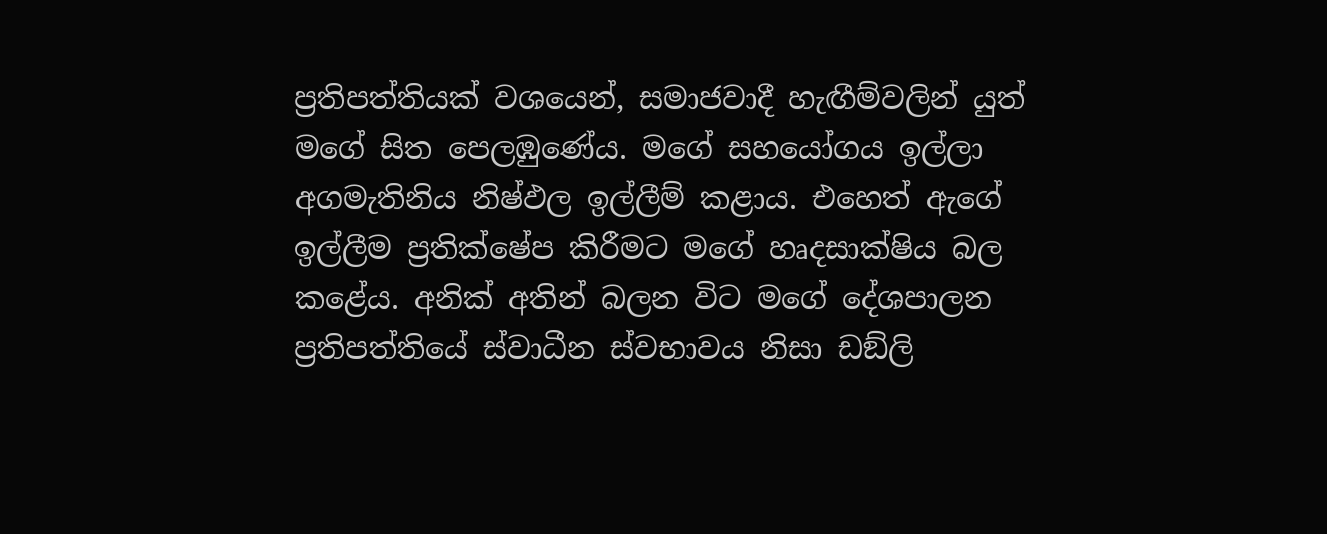ප්‍රතිපත්තියක් වශයෙන්, සමාජවාදී හැඟීම්වලින් යුත් මගේ සිත පෙලඹුණේය. මගේ සහයෝගය ඉල්ලා අගමැතිනිය නිෂ්ඵල ඉල්ලීම් කළාය. එහෙත් ඇගේ ඉල්ලීම ප්‍රතික්ෂේප කිරීමට මගේ හෘදසාක්ෂිය බල කළේය. අනික් අතින් බලන විට මගේ දේශපාලන ප්‍රතිපත්තියේ ස්වාධීන ස්වභාවය නිසා ඩඞ්ලි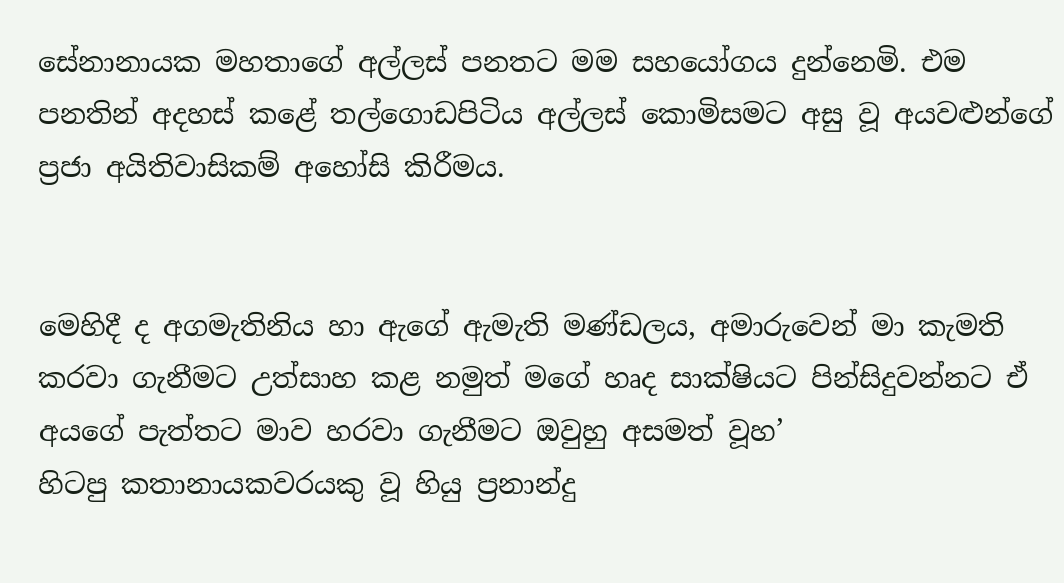සේනානායක මහතාගේ අල්ලස් පනතට මම සහයෝගය දුන්නෙමි. එම පනතින් අදහස් කළේ තල්ගොඩපිටිය අල්ලස් කොමිසමට අසු වූ අයවළුන්ගේ ප්‍රජා අයිතිවාසිකම් අහෝසි කිරීමය.


මෙහිදී ද අගමැතිනිය හා ඇගේ ඇමැති මණ්ඩලය, අමාරුවෙන් මා කැමති කරවා ගැනීමට උත්සාහ කළ නමුත් මගේ හෘද සාක්ෂියට පින්සිදුවන්නට ඒ අයගේ පැත්තට මාව හරවා ගැනීමට ඔවුහු අසමත් වූහ’
හිටපු කතානායකවරයකු වූ හියු ප්‍රනාන්දු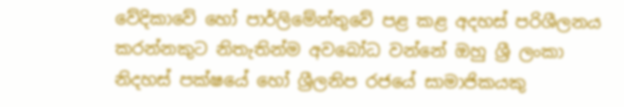වේදිකාවේ හෝ පාර්ලිමේන්තුවේ පළ කළ අදහස් පරිශීලනය කරන්නකුට නිතැතින්ම අවබෝධ වන්නේ ඔහු ශ්‍රී ලංකා නිදහස් පක්ෂයේ හෝ ශ්‍රීලනිප රජයේ සාමාජිකයකු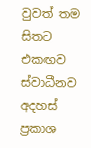වුවත් තම සිතට එකඟව ස්වාධීනව අදහස් ප්‍රකාශ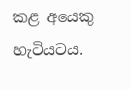කළ අයෙකු හැටියටය.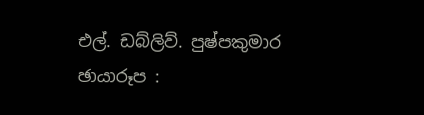එල්. ඩබ්ලිව්. පුෂ්පකුමාර
ඡායාරූප :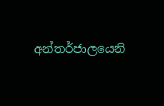අන්තර්ජාලයෙනි